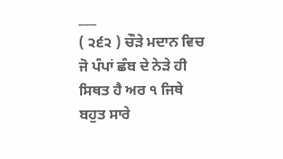___
( ੨੬੨ ) ਚੌੜੇ ਮਦਾਨ ਵਿਚ ਜੋ ਪੰਪਾਂ ਛੰਬ ਦੇ ਨੇੜੇ ਹੀ ਸਿਥਤ ਹੈ ਅਰ ੧ ਜਿਥੇ ਬਹੁਤ ਸਾਰੇ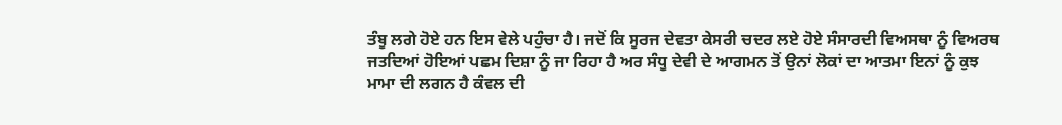ਤੰਬੂ ਲਗੇ ਹੋਏ ਹਨ ਇਸ ਵੇਲੇ ਪਹੁੰਚਾ ਹੈ। ਜਦੋਂ ਕਿ ਸੂਰਜ ਦੇਵਤਾ ਕੇਸਰੀ ਚਦਰ ਲਏ ਹੋਏ ਸੰਸਾਰਦੀ ਵਿਅਸਥਾ ਨੂੰ ਵਿਅਰਥ ਜਤਦਿਆਂ ਹੋਇਆਂ ਪਛਮ ਦਿਸ਼ਾ ਨੂੰ ਜਾ ਰਿਹਾ ਹੈ ਅਰ ਸੰਧੂ ਦੇਵੀ ਦੇ ਆਗਮਨ ਤੋਂ ਉਨਾਂ ਲੋਕਾਂ ਦਾ ਆਤਮਾ ਇਨਾਂ ਨੂੰ ਕੁਝ ਮਾਮਾ ਦੀ ਲਗਨ ਹੈ ਕੰਵਲ ਦੀ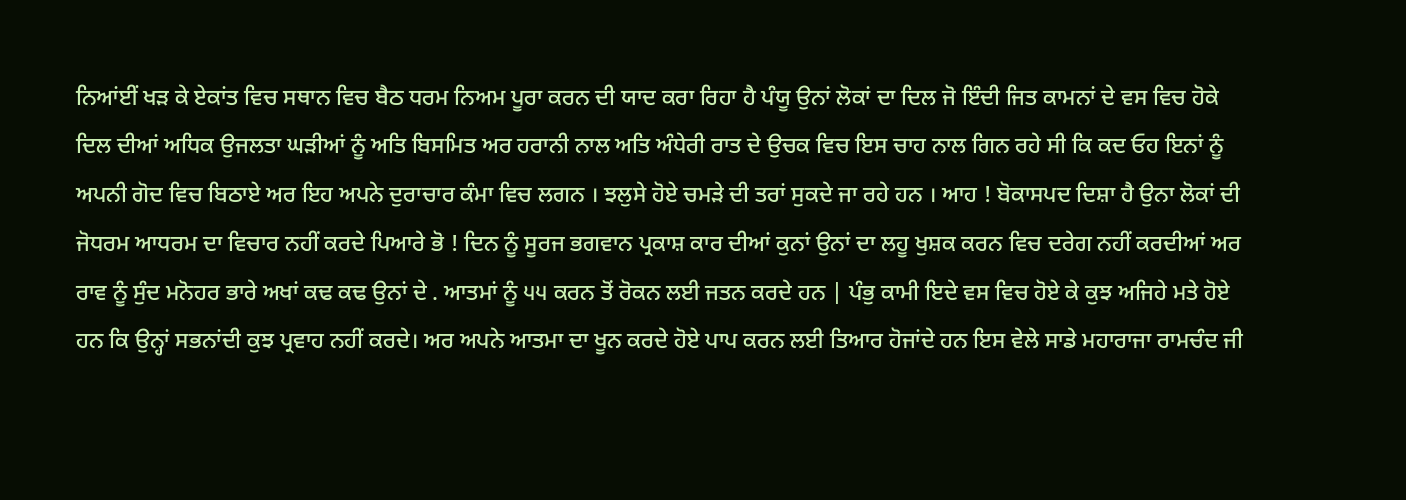ਨਿਆਂਈਂ ਖੜ ਕੇ ਏਕਾਂਤ ਵਿਚ ਸਥਾਨ ਵਿਚ ਬੈਠ ਧਰਮ ਨਿਅਮ ਪੂਰਾ ਕਰਨ ਦੀ ਯਾਦ ਕਰਾ ਰਿਹਾ ਹੈ ਪੰਯੂ ਉਨਾਂ ਲੋਕਾਂ ਦਾ ਦਿਲ ਜੋ ਇੰਦੀ ਜਿਤ ਕਾਮਨਾਂ ਦੇ ਵਸ ਵਿਚ ਹੋਕੇ ਦਿਲ ਦੀਆਂ ਅਧਿਕ ਉਜਲਤਾ ਘੜੀਆਂ ਨੂੰ ਅਤਿ ਬਿਸਮਿਤ ਅਰ ਹਰਾਨੀ ਨਾਲ ਅਤਿ ਅੰਧੇਰੀ ਰਾਤ ਦੇ ਉਚਕ ਵਿਚ ਇਸ ਚਾਹ ਨਾਲ ਗਿਨ ਰਹੇ ਸੀ ਕਿ ਕਦ ਓਹ ਇਨਾਂ ਨੂੰ ਅਪਨੀ ਗੋਦ ਵਿਚ ਬਿਠਾਏ ਅਰ ਇਹ ਅਪਨੇ ਦੁਰਾਚਾਰ ਕੰਮਾ ਵਿਚ ਲਗਨ । ਝਲੁਸੇ ਹੋਏ ਚਮੜੇ ਦੀ ਤਰਾਂ ਸੁਕਦੇ ਜਾ ਰਹੇ ਹਨ । ਆਹ ! ਬੋਕਾਸਪਦ ਦਿਸ਼ਾ ਹੈ ਉਨਾ ਲੋਕਾਂ ਦੀ ਜੋਧਰਮ ਆਧਰਮ ਦਾ ਵਿਚਾਰ ਨਹੀਂ ਕਰਦੇ ਪਿਆਰੇ ਭੋ ! ਦਿਨ ਨੂੰ ਸੂਰਜ ਭਗਵਾਨ ਪ੍ਰਕਾਸ਼ ਕਾਰ ਦੀਆਂ ਕੁਨਾਂ ਉਨਾਂ ਦਾ ਲਹੂ ਖੁਸ਼ਕ ਕਰਨ ਵਿਚ ਦਰੇਗ ਨਹੀਂ ਕਰਦੀਆਂ ਅਰ ਰਾਵ ਨੂੰ ਸੁੰਦ ਮਨੋਹਰ ਭਾਰੇ ਅਖਾਂ ਕਢ ਕਢ ਉਨਾਂ ਦੇ . ਆਤਮਾਂ ਨੂੰ ੫੫ ਕਰਨ ਤੋਂ ਰੋਕਨ ਲਈ ਜਤਨ ਕਰਦੇ ਹਨ | ਪੰਭੁ ਕਾਮੀ ਇਦੇ ਵਸ ਵਿਚ ਹੋਏ ਕੇ ਕੁਝ ਅਜਿਹੇ ਮਤੇ ਹੋਏ ਹਨ ਕਿ ਉਨ੍ਹਾਂ ਸਭਨਾਂਦੀ ਕੁਝ ਪ੍ਰਵਾਹ ਨਹੀਂ ਕਰਦੇ। ਅਰ ਅਪਨੇ ਆਤਮਾ ਦਾ ਖੂਨ ਕਰਦੇ ਹੋਏ ਪਾਪ ਕਰਨ ਲਈ ਤਿਆਰ ਹੋਜਾਂਦੇ ਹਨ ਇਸ ਵੇਲੇ ਸਾਡੇ ਮਹਾਰਾਜਾ ਰਾਮਚੰਦ ਜੀ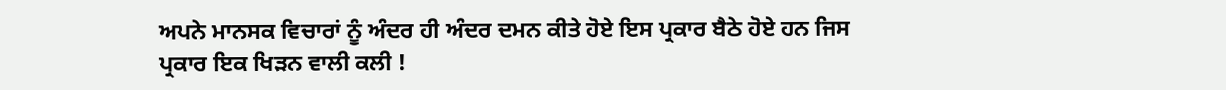ਅਪਨੇ ਮਾਨਸਕ ਵਿਚਾਰਾਂ ਨੂੰ ਅੰਦਰ ਹੀ ਅੰਦਰ ਦਮਨ ਕੀਤੇ ਹੋਏ ਇਸ ਪ੍ਰਕਾਰ ਬੈਠੇ ਹੋਏ ਹਨ ਜਿਸ ਪ੍ਰਕਾਰ ਇਕ ਖਿੜਨ ਵਾਲੀ ਕਲੀ !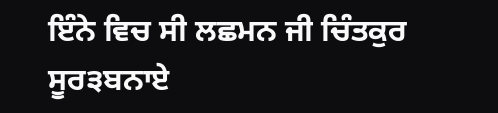ਇੰਨੇ ਵਿਚ ਸੀ ਲਛਮਨ ਜੀ ਚਿੰਤਕੁਰ ਸੂਰ੩ਬਨਾਏ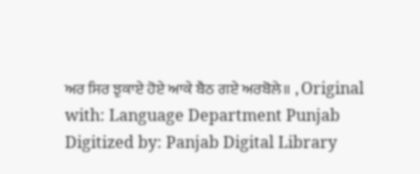ਅਰ ਸਿਰ ਝੁਕਾਏ ਹੋਏ ਆਕੇ ਬੈਠ ਗਏ ਅਰਬੋਲੇ॥ , Original with: Language Department Punjab Digitized by: Panjab Digital Library